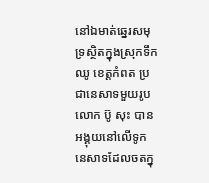នៅឯមាត់ឆ្នេរសមុទ្រស្ថិតក្នុងស្រុកទឹកឈូ ខេត្តកំពត ប្រជានេសាទមួយរូប លោក ប៊ូ សុះ បានអង្គុយនៅលើទូកនេសាទដែលចតក្នុ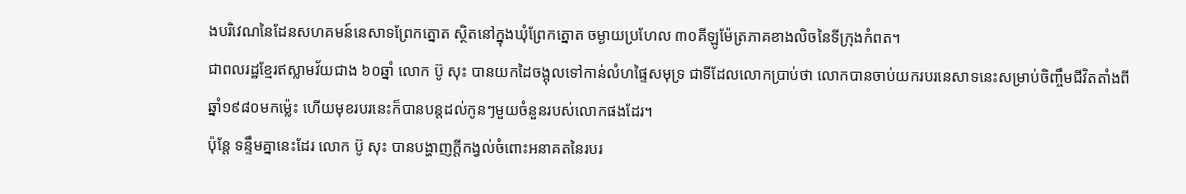ងបរិវេណនៃដែនសហគមន៍នេសាទព្រែកត្នោត ស្ថិតនៅក្នុងឃុំព្រែកត្នោត ចម្ងាយប្រហែល ៣០គីឡូម៉ែត្រភាគខាងលិចនៃទីក្រុងកំពត។
ជាពលរដ្ឋខ្មែរឥស្លាមវ័យជាង ៦០ឆ្នាំ លោក ប៊ូ សុះ បានយកដៃចង្អុលទៅកាន់លំហផ្ទៃសមុទ្រ ជាទីដែលលោកប្រាប់ថា លោកបានចាប់យករបរនេសាទនេះសម្រាប់ចិញ្ចឹមជីវិតតាំងពីឆ្នាំ១៩៨០មកម៉្លេះ ហើយមុខរបរនេះក៏បានបន្តដល់កូនៗមួយចំនួនរបស់លោកផងដែរ។
ប៉ុន្តែ ទន្ទឹមគ្នានេះដែរ លោក ប៊ូ សុះ បានបង្ហាញក្ដីកង្វល់ចំពោះអនាគតនៃរបរ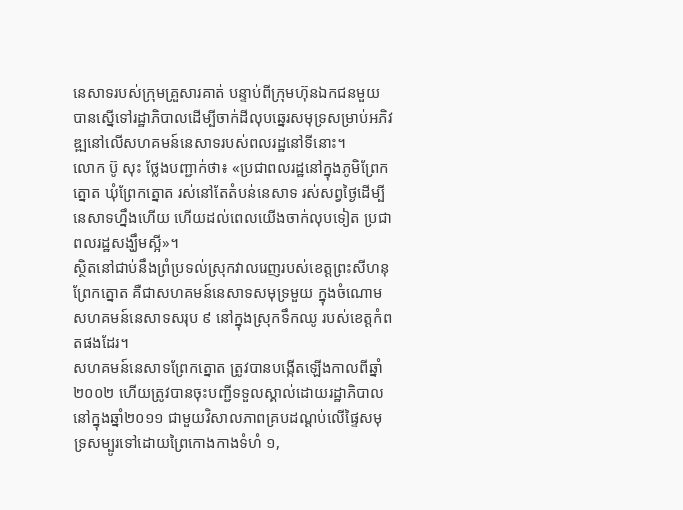នេសាទរបស់ក្រុមគ្រួសារគាត់ បន្ទាប់ពីក្រុមហ៊ុនឯកជនមួយ បានស្នើទៅរដ្ឋាភិបាលដើម្បីចាក់ដីលុបឆ្នេរសមុទ្រសម្រាប់អភិវឌ្ឍនៅលើសហគមន៍នេសាទរបស់ពលរដ្ឋនៅទីនោះ។
លោក ប៊ូ សុះ ថ្លែងបញ្ជាក់ថា៖ «ប្រជាពលរដ្ឋនៅក្នុងភូមិព្រែកត្នោត ឃុំព្រែកត្នោត រស់នៅតែតំបន់នេសាទ រស់សព្វថ្ងៃដើម្បីនេសាទហ្នឹងហើយ ហើយដល់ពេលយើងចាក់លុបទៀត ប្រជាពលរដ្ឋសង្ឃឹមស្អី»។
ស្ថិតនៅជាប់នឹងព្រំប្រទល់ស្រុកវាលរេញរបស់ខេត្តព្រះសីហនុ ព្រែកត្នោត គឺជាសហគមន៍នេសាទសមុទ្រមួយ ក្នុងចំណោមសហគមន៍នេសាទសរុប ៩ នៅក្នុងស្រុកទឹកឈូ របស់ខេត្តកំពតផងដែរ។
សហគមន៍នេសាទព្រែកត្នោត ត្រូវបានបង្កើតឡើងកាលពីឆ្នាំ២០០២ ហើយត្រូវបានចុះបញ្ជីទទួលស្គាល់ដោយរដ្ឋាភិបាលនៅក្នុងឆ្នាំ២០១១ ជាមួយវិសាលភាពគ្របដណ្ដប់លើផ្ទៃសមុទ្រសម្បូរទៅដោយព្រៃកោងកាងទំហំ ១,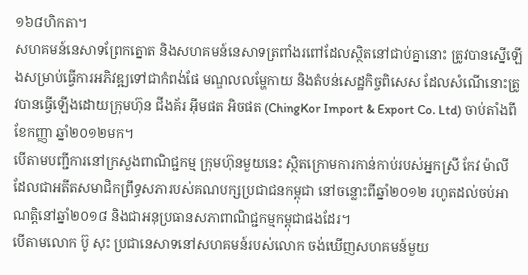១៦៨ហិកតា។
សហគមន៍នេសាទព្រែកត្នោត និងសហគមន៍នេសាទត្រពាំងរពៅដែលស្ថិតនៅជាប់គ្នានោះ ត្រូវបានស្នើឡើងសម្រាប់ធ្វើការអភិវឌ្ឍទៅជាកំពង់ផែ មណ្ឌលលម្ហែកាយ និងតំបន់សេដ្ឋកិច្ចពិសេស ដែលសំណើនោះត្រូវបានធ្វើឡើងដោយក្រុមហ៊ុន ជីងគ័រ អ៊ីមផត អិចផត (ChingKor Import & Export Co. Ltd) ចាប់តាំងពីខែកញ្ញា ឆ្នាំ២០១២មក។
បើតាមបញ្ជីការនៅក្រសួងពាណិជ្ជកម្ម ក្រុមហ៊ុនមួយនេះ ស្ថិតក្រោមការកាន់កាប់របស់អ្នកស្រី កែវ ម៉ាលី ដែលជាអតីតសមាជិកព្រឹទ្ធសភារបស់គណបក្សប្រជាជនកម្ពុជា នៅចន្លោះពីឆ្នាំ២០១២ រហូតដល់ចប់អាណត្តិនៅឆ្នាំ២០១៨ និងជាអនុប្រធានសភាពាណិជ្ជកម្មកម្ពុជាផងដែរ។
បើតាមលោក ប៊ូ សុះ ប្រជានេសាទនៅសហគមន៍របស់លោក ចង់ឃើញសហគមន៍មួយ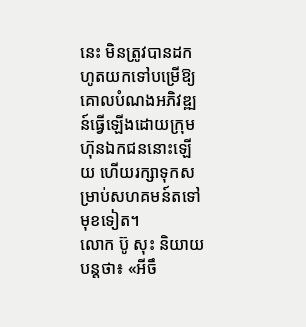នេះ មិនត្រូវបានដកហូតយកទៅបម្រើឱ្យគោលបំណងអភិវឌ្ឍន៍ធ្វើឡើងដោយក្រុមហ៊ុនឯកជននោះឡើយ ហើយរក្សាទុកសម្រាប់សហគមន៍តទៅមុខទៀត។
លោក ប៊ូ សុះ និយាយបន្តថា៖ «អីចឹ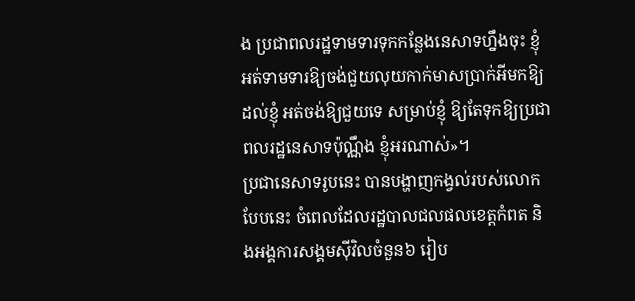ង ប្រជាពលរដ្ឋទាមទារទុកកន្លែងនេសាទហ្នឹងចុះ ខ្ញុំអត់ទាមទារឱ្យចង់ជួយលុយកាក់មាសប្រាក់អីមកឱ្យដល់ខ្ញុំ អត់ចង់ឱ្យជួយទេ សម្រាប់ខ្ញុំ ឱ្យតែទុកឱ្យប្រជាពលរដ្ឋនេសាទប៉ុណ្ណឹង ខ្ញុំអរណាស់»។
ប្រជានេសាទរូបនេះ បានបង្ហាញកង្វល់របស់លោកបែបនេះ ចំពេលដែលរដ្ឋបាលជលផលខេត្តកំពត និងអង្គការសង្គមស៊ីវិលចំនួន៦ រៀប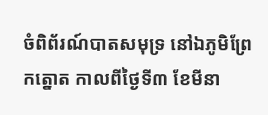ចំពិព័រណ៍បាតសមុទ្រ នៅឯភូមិព្រែកត្នោត កាលពីថ្ងៃទី៣ ខែមីនា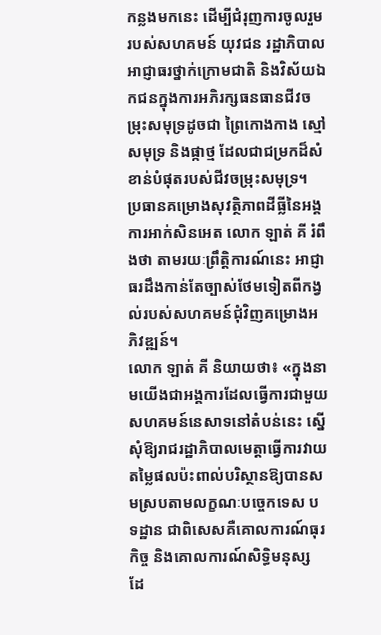កន្លងមកនេះ ដើម្បីជំរុញការចូលរួមរបស់សហគមន៍ យុវជន រដ្ឋាភិបាល អាជ្ញាធរថ្នាក់ក្រោមជាតិ និងវិស័យឯកជនក្នុងការអភិរក្សធនធានជីវចម្រុះសមុទ្រដូចជា ព្រៃកោងកាង ស្មៅសមុទ្រ និងផ្កាថ្ម ដែលជាជម្រកដ៏សំខាន់បំផុតរបស់ជីវចម្រុះសមុទ្រ។
ប្រធានគម្រោងសុវត្ថិភាពដីធ្លីនៃអង្គការអាក់សិនអេត លោក ឡាត់ គី រំពឹងថា តាមរយៈព្រឹត្តិការណ៍នេះ អាជ្ញាធរដឹងកាន់តែច្បាស់ថែមទៀតពីកង្វល់របស់សហគមន៍ជុំវិញគម្រោងអភិវឌ្ឍន៍។
លោក ឡាត់ គី និយាយថា៖ «ក្នុងនាមយើងជាអង្គការដែលធ្វើការជាមួយសហគមន៍នេសាទនៅតំបន់នេះ ស្នើសុំឱ្យរាជរដ្ឋាភិបាលមេត្តាធ្វើការវាយតម្លៃផលប៉ះពាល់បរិស្ថានឱ្យបានសមស្របតាមលក្ខណៈបច្ចេកទេស បទដ្ឋាន ជាពិសេសគឺគោលការណ៍ធុរកិច្ច និងគោលការណ៍សិទ្ធិមនុស្ស ដែ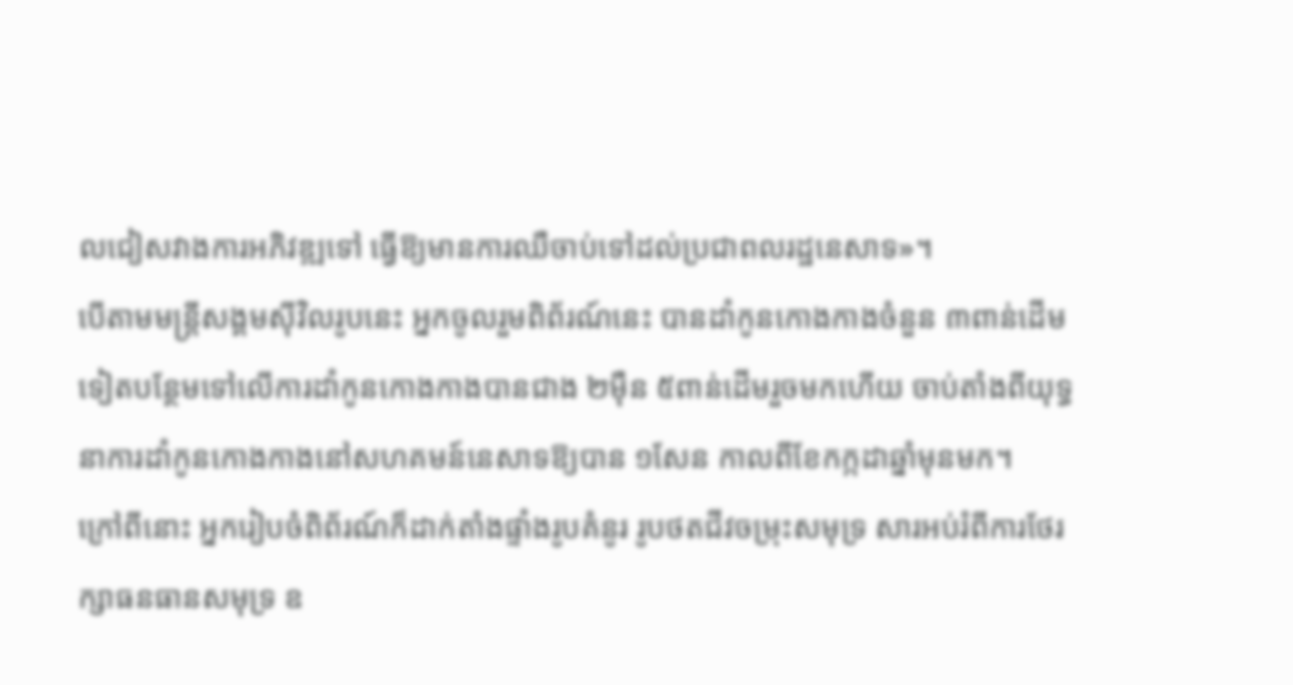លជៀសវាងការអភិវឌ្ឍទៅ ធ្វើឱ្យមានការឈឺចាប់ទៅដល់ប្រជាពលរដ្ឋនេសាទ»។
បើតាមមន្ត្រីសង្គមស៊ីវិលរូបនេះ អ្នកចូលរួមពិព័រណ៍នេះ បានដាំកូនកោងកាងចំនួន ៣ពាន់ដើមទៀតបន្ថែមទៅលើការដាំកូនកោងកាងបានជាង ២ម៉ឺន ៥ពាន់ដើមរួចមកហើយ ចាប់តាំងពីយុទ្ធនាការដាំកូនកោងកាងនៅសហគមន៍នេសាទឱ្យបាន ១សែន កាលពីខែកក្កដាឆ្នាំមុនមក។
ក្រៅពីនោះ អ្នករៀបចំពិព័រណ៍ក៏ដាក់តាំងផ្ទាំងរូបគំនូរ រូបថតជីវចម្រុះសមុទ្រ សារអប់រំពីការថែរក្សាធនធានសមុទ្រ ឧ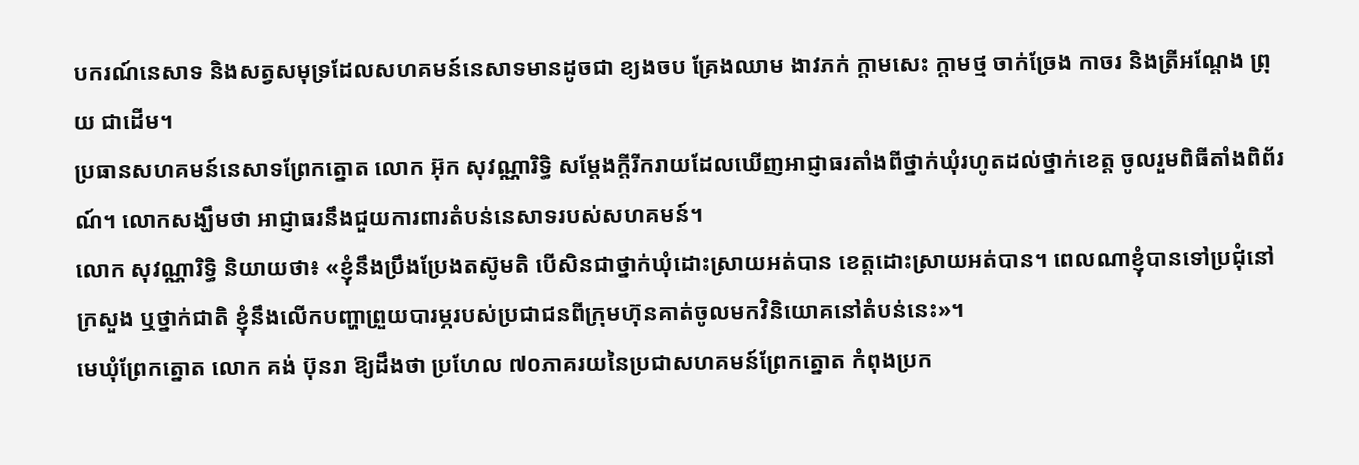បករណ៍នេសាទ និងសត្វសមុទ្រដែលសហគមន៍នេសាទមានដូចជា ខ្យងចប គ្រែងឈាម ងាវភក់ ក្តាមសេះ ក្តាមថ្ម ចាក់ច្រែង កាចរ និងត្រីអណ្តែង ព្រុយ ជាដើម។
ប្រធានសហគមន៍នេសាទព្រែកត្នោត លោក អ៊ុក សុវណ្ណារិទ្ធិ សម្តែងក្តីរីករាយដែលឃើញអាជ្ញាធរតាំងពីថ្នាក់ឃុំរហូតដល់ថ្នាក់ខេត្ត ចូលរួមពិធីតាំងពិព័រណ៍។ លោកសង្ឃឹមថា អាជ្ញាធរនឹងជួយការពារតំបន់នេសាទរបស់សហគមន៍។
លោក សុវណ្ណារិទ្ធិ និយាយថា៖ «ខ្ញុំនឹងប្រឹងប្រែងតស៊ូមតិ បើសិនជាថ្នាក់ឃុំដោះស្រាយអត់បាន ខេត្តដោះស្រាយអត់បាន។ ពេលណាខ្ញុំបានទៅប្រជុំនៅក្រសួង ឬថ្នាក់ជាតិ ខ្ញុំនឹងលើកបញ្ហាព្រួយបារម្ភរបស់ប្រជាជនពីក្រុមហ៊ុនគាត់ចូលមកវិនិយោគនៅតំបន់នេះ»។
មេឃុំព្រែកត្នោត លោក គង់ ប៊ុនរា ឱ្យដឹងថា ប្រហែល ៧០ភាគរយនៃប្រជាសហគមន៍ព្រែកត្នោត កំពុងប្រក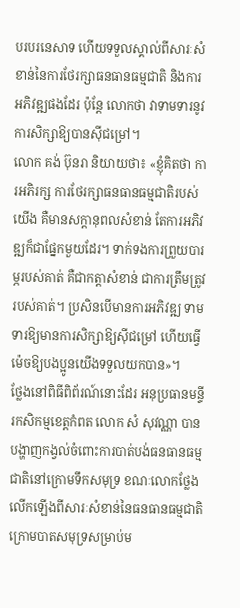បរបរនេសាទ ហើយទទួលស្គាល់ពីសារៈសំខាន់នៃការថែរក្សាធនធានធម្មជាតិ និងការអភិវឌ្ឍផងដែរ ប៉ុន្តែ លោកថា វាទាមទារនូវការសិក្សាឱ្យបានស៊ីជម្រៅ។
លោក គង់ ប៊ុនរា និយាយថា៖ «ខ្ញុំគិតថា ការអភិរក្ស ការថែរក្សាធនធានធម្មជាតិរបស់យើង គឺមានសក្តានុពលសំខាន់ តែការអភិវឌ្ឍក៏ជាផ្នែកមួយដែរ។ ទាក់ទងការព្រួយបារម្ភរបស់គាត់ គឺជាកត្តាសំខាន់ ជាការត្រឹមត្រូវរបស់គាត់។ ប្រសិនបើមានការអភិវឌ្ឍ ទាមទារឱ្យមានការសិក្សាឱ្យស៊ីជម្រៅ ហើយធ្វើម៉េចឱ្យបងប្អូនយើងទទួលយកបាន»។
ថ្លែងនៅពិធីពិព័រណ៍នោះដែរ អនុប្រធានមន្ទីរកសិកម្មខេត្តកំពត លោក សំ សុវណ្ណា បានបង្ហាញកង្វល់ចំពោះការបាត់បង់ធនធានធម្មជាតិនៅក្រោមទឹកសមុទ្រ ខណៈលោកថ្លែងលើកឡើងពីសារៈសំខាន់នៃធនធានធម្មជាតិក្រោមបាតសមុទ្រសម្រាប់ម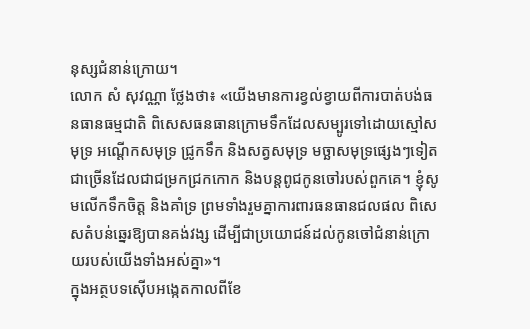នុស្សជំនាន់ក្រោយ។
លោក សំ សុវណ្ណា ថ្លែងថា៖ «យើងមានការខ្វល់ខ្វាយពីការបាត់បង់ធនធានធម្មជាតិ ពិសេសធនធានក្រោមទឹកដែលសម្បូរទៅដោយស្មៅសមុទ្រ អណ្ដើកសមុទ្រ ជ្រូកទឹក និងសត្វសមុទ្រ មច្ឆាសមុទ្រផ្សេងៗទៀតជាច្រើនដែលជាជម្រកជ្រកកោក និងបន្តពូជកូនចៅរបស់ពួកគេ។ ខ្ញុំសូមលើកទឹកចិត្ត និងគាំទ្រ ព្រមទាំងរួមគ្នាការពារធនធានជលផល ពិសេសតំបន់ឆ្នេរឱ្យបានគង់វង្ស ដើម្បីជាប្រយោជន៍ដល់កូនចៅជំនាន់ក្រោយរបស់យើងទាំងអស់គ្នា»។
ក្នុងអត្ថបទស៊ើបអង្កេតកាលពីខែ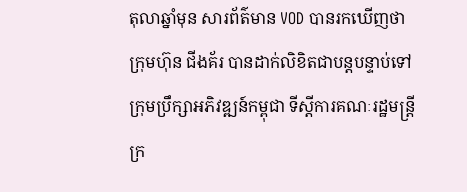តុលាឆ្នាំមុន សារព័ត៌មាន VOD បានរកឃើញថា ក្រុមហ៊ុន ជីងគ័រ បានដាក់លិខិតជាបន្តបន្ទាប់ទៅក្រុមប្រឹក្សាអភិវឌ្ឍន៍កម្ពុជា ទីស្ដីការគណៈរដ្ឋមន្ត្រី ក្រ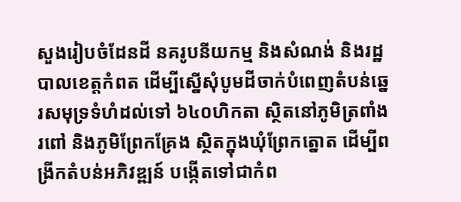សួងរៀបចំដែនដី នគរូបនីយកម្ម និងសំណង់ និងរដ្ឋបាលខេត្តកំពត ដើម្បីស្នើសុំបូមដីចាក់បំពេញតំបន់ឆ្នេរសមុទ្រទំហំដល់ទៅ ៦៤០ហិកតា ស្ថិតនៅភូមិត្រពាំងរពៅ និងភូមិព្រែកគ្រែង ស្ថិតក្នុងឃុំព្រែកត្នោត ដើម្បីពង្រីកតំបន់អភិវឌ្ឍន៍ បង្កើតទៅជាកំព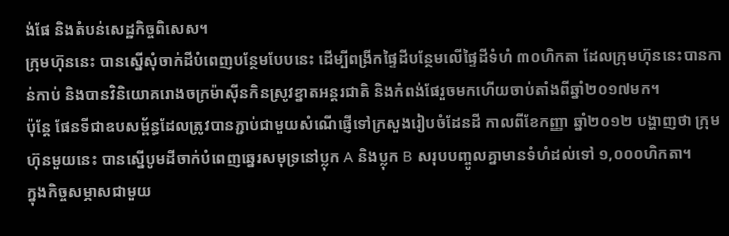ង់ផែ និងតំបន់សេដ្ឋកិច្ចពិសេស។
ក្រុមហ៊ុននេះ បានស្នើសុំចាក់ដីបំពេញបន្ថែមបែបនេះ ដើម្បីពង្រីកផ្ទៃដីបន្ថែមលើផ្ទៃដីទំហំ ៣០ហិកតា ដែលក្រុមហ៊ុននេះបានកាន់កាប់ និងបានវិនិយោគរោងចក្រម៉ាស៊ីនកិនស្រូវខ្នាតអន្តរជាតិ និងកំពង់ផែរួចមកហើយចាប់តាំងពីឆ្នាំ២០១៧មក។
ប៉ុន្តែ ផែនទីជាឧបសម្ព័ន្ធដែលត្រូវបានភ្ជាប់ជាមួយសំណើផ្ញើទៅក្រសួងរៀបចំដែនដី កាលពីខែកញ្ញា ឆ្នាំ២០១២ បង្ហាញថា ក្រុមហ៊ុនមួយនេះ បានស្នើបូមដីចាក់បំពេញឆ្នេរសមុទ្រនៅប្លុក A និងប្លុក B សរុបបញ្ចូលគ្នាមានទំហំដល់ទៅ ១,០០០ហិកតា។
ក្នុងកិច្ចសម្ភាសជាមួយ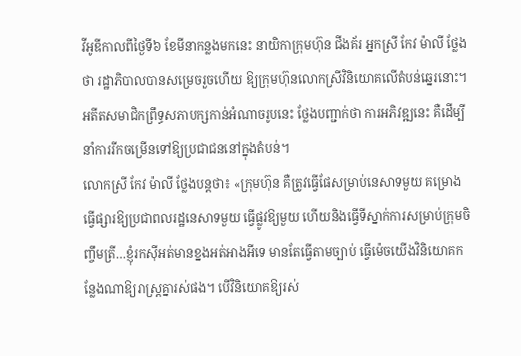វីអូឌីកាលពីថ្ងៃទី៦ ខែមីនាកន្លងមកនេះ នាយិកាក្រុមហ៊ុន ជីងគ័រ អ្នកស្រី កែវ ម៉ាលី ថ្លែងថា រដ្ឋាភិបាលបានសម្រេចរួចហើយ ឱ្យក្រុមហ៊ុនលោកស្រីវិនិយោគលើតំបន់ឆ្នេរនោះ។ អតីតសមាជិកព្រឹទ្ធសភាបក្សកាន់អំណាចរូបនេះ ថ្លែងបញ្ជាក់ថា ការអភិវឌ្ឍនេះ គឺដើម្បីនាំការរីកចម្រើនទៅឱ្យប្រជាជននៅក្នុងតំបន់។
លោកស្រី កែវ ម៉ាលី ថ្លែងបន្តថា៖ «ក្រុមហ៊ុន គឺត្រូវធ្វើផែសម្រាប់នេសាទមួយ គម្រោងធ្វើផ្សារឱ្យប្រជាពលរដ្ឋនេសាទមួយ ធ្វើផ្លូវឱ្យមួយ ហើយនិងធ្វើទីស្នាក់ការសម្រាប់ក្រុមចិញ្ចឹមត្រី…ខ្ញុំរកស៊ីអត់មានខ្នងអត់អាងអីទេ មានតែធ្វើតាមច្បាប់ ធ្វើម៉េចយើងវិនិយោគកន្លែងណាឱ្យរាស្រ្តគ្នារស់ផង។ បើវិនិយោគឱ្យរស់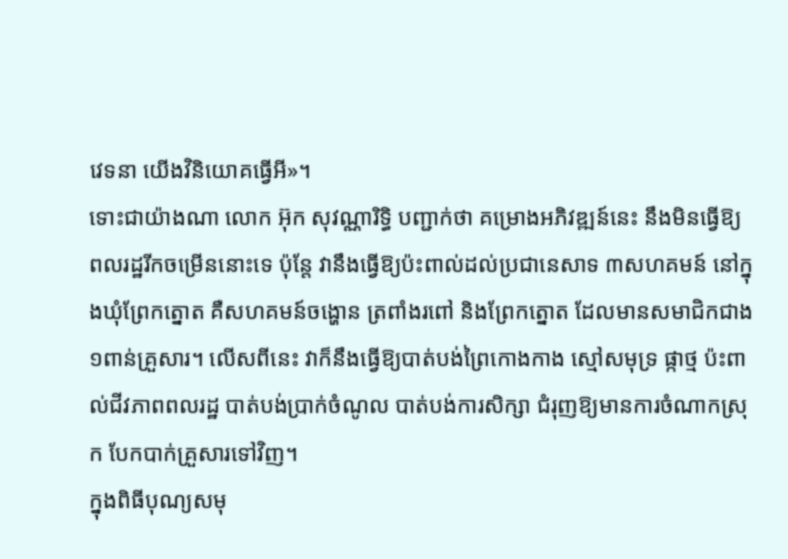វេទនា យើងវិនិយោគធ្វើអី»។
ទោះជាយ៉ាងណា លោក អ៊ុក សុវណ្ណារិទ្ធិ បញ្ជាក់ថា គម្រោងអភិវឌ្ឍន៍នេះ នឹងមិនធ្វើឱ្យពលរដ្ឋរីកចម្រើននោះទេ ប៉ុន្តែ វានឹងធ្វើឱ្យប៉ះពាល់ដល់ប្រជានេសាទ ៣សហគមន៍ នៅក្នុងឃុំព្រែកត្នោត គឺសហគមន៍ចង្ហោន ត្រពាំងរពៅ និងព្រែកត្នោត ដែលមានសមាជិកជាង ១ពាន់គ្រួសារ។ លើសពីនេះ វាក៏នឹងធ្វើឱ្យបាត់បង់ព្រៃកោងកាង ស្មៅសមុទ្រ ផ្កាថ្ម ប៉ះពាល់ជីវភាពពលរដ្ឋ បាត់បង់ប្រាក់ចំណូល បាត់បង់ការសិក្សា ជំរុញឱ្យមានការចំណាកស្រុក បែកបាក់គ្រួសារទៅវិញ។
ក្នុងពិធីបុណ្យសមុ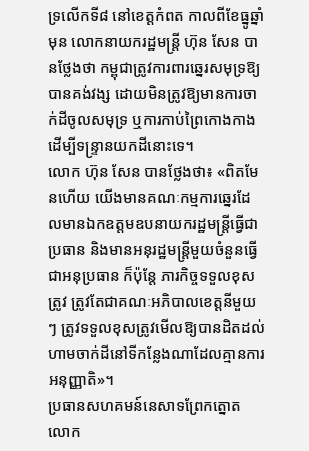ទ្រលើកទី៨ នៅខេត្តកំពត កាលពីខែធ្នូឆ្នាំមុន លោកនាយករដ្ឋមន្រ្តី ហ៊ុន សែន បានថ្លែងថា កម្ពុជាត្រូវការពារឆ្នេរសមុទ្រឱ្យបានគង់វង្ស ដោយមិនត្រូវឱ្យមានការចាក់ដីចូលសមុទ្រ ឬការកាប់ព្រៃកោងកាង ដើម្បីទន្ទ្រានយកដីនោះទេ។
លោក ហ៊ុន សែន បានថ្លែងថា៖ «ពិតមែនហើយ យើងមានគណៈកម្មការឆ្នេរដែលមានឯកឧត្តមឧបនាយករដ្ឋមន្រ្តីធ្វើជាប្រធាន និងមានអនុរដ្ឋមន្រ្តីមួយចំនួនធ្វើជាអនុប្រធាន ក៏ប៉ុន្តែ ភារកិច្ចទទួលខុសត្រូវ ត្រូវតែជាគណៈអភិបាលខេត្តនីមួយៗ ត្រូវទទួលខុសត្រូវមើលឱ្យបានដិតដល់ ហាមចាក់ដីនៅទីកន្លែងណាដែលគ្មានការអនុញ្ញាតិ»។
ប្រធានសហគមន៍នេសាទព្រែកត្នោត លោក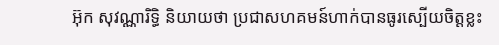អ៊ុក សុវណ្ណារិទ្ធិ និយាយថា ប្រជាសហគមន៍ហាក់បានធូរស្បើយចិត្តខ្លះ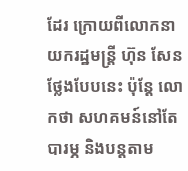ដែរ ក្រោយពីលោកនាយករដ្ឋមន្ត្រី ហ៊ុន សែន ថ្លែងបែបនេះ ប៉ុន្តែ លោកថា សហគមន៍នៅតែបារម្ភ និងបន្តតាម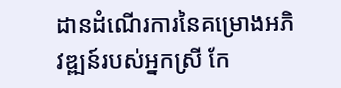ដានដំណើរការនៃគម្រោងអភិវឌ្ឍន៍របស់អ្នកស្រី កែ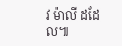វ ម៉ាលី ដដែល៕